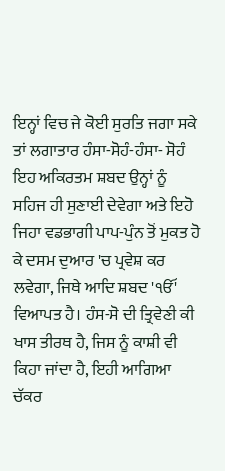ਇਨ੍ਹਾਂ ਵਿਚ ਜੇ ਕੋਈ ਸੁਰਤਿ ਜਗਾ ਸਕੇ ਤਾਂ ਲਗਾਤਾਰ ਹੰਸਾ-ਸੋਹੰ-ਹੰਸਾ- ਸੋਹੰ ਇਹ ਅਕਿਰਤਮ ਸ਼ਬਦ ਉਨ੍ਹਾਂ ਨੂੰ ਸਹਿਜ ਹੀ ਸੁਣਾਈ ਦੇਵੇਗਾ ਅਤੇ ਇਹੋ ਜਿਹਾ ਵਡਭਾਗੀ ਪਾਪ-ਪੁੰਨ ਤੋਂ ਮੁਕਤ ਹੋ ਕੇ ਦਸਮ ਦੁਆਰ 'ਚ ਪ੍ਰਵੇਸ਼ ਕਰ ਲਵੇਗਾ, ਜਿਥੇ ਆਦਿ ਸ਼ਬਦ 'ੴ' ਵਿਆਪਤ ਹੈ। ਹੰਸ-ਸੋ ਦੀ ਤ੍ਰਿਵੇਣੀ ਕੀ ਖਾਸ ਤੀਰਥ ਹੈ, ਜਿਸ ਨੂੰ ਕਾਸ਼ੀ ਵੀ ਕਿਹਾ ਜਾਂਦਾ ਹੈ, ਇਹੀ ਆਗਿਆ ਚੱਕਰ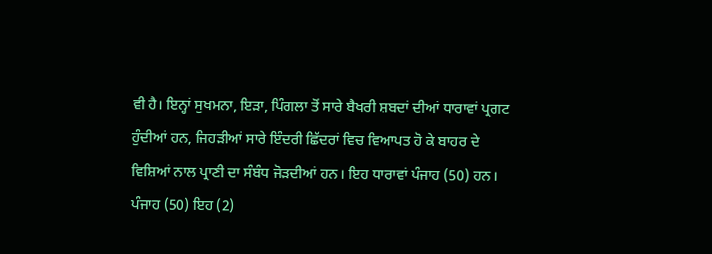ਵੀ ਹੈ। ਇਨ੍ਹਾਂ ਸੁਖਮਨਾ, ਇੜਾ, ਪਿੰਗਲਾ ਤੋਂ ਸਾਰੇ ਬੈਖਰੀ ਸ਼ਬਦਾਂ ਦੀਆਂ ਧਾਰਾਵਾਂ ਪ੍ਰਗਟ ਹੁੰਦੀਆਂ ਹਨ, ਜਿਹੜੀਆਂ ਸਾਰੇ ਇੰਦਰੀ ਛਿੱਦਰਾਂ ਵਿਚ ਵਿਆਪਤ ਹੋ ਕੇ ਬਾਹਰ ਦੇ ਵਿਸ਼ਿਆਂ ਨਾਲ ਪ੍ਰਾਣੀ ਦਾ ਸੰਬੰਧ ਜੋੜਦੀਆਂ ਹਨ। ਇਹ ਧਾਰਾਵਾਂ ਪੰਜਾਹ (50) ਹਨ। ਪੰਜਾਹ (50) ਇਹ (2)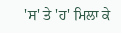'ਸ' ਤੇ 'ਹ' ਮਿਲਾ ਕੇ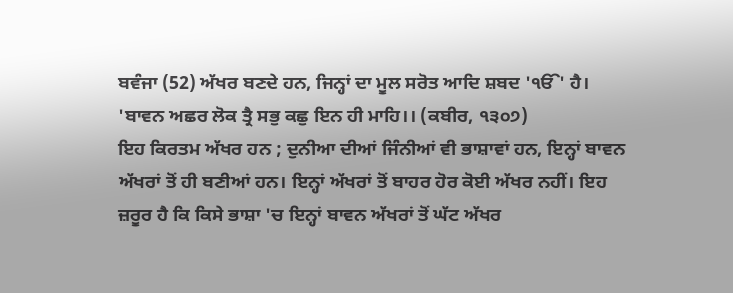ਬਵੰਜਾ (52) ਅੱਖਰ ਬਣਦੇ ਹਨ, ਜਿਨ੍ਹਾਂ ਦਾ ਮੂਲ ਸਰੋਤ ਆਦਿ ਸ਼ਬਦ 'ੴ' ਹੈ।
'ਬਾਵਨ ਅਛਰ ਲੋਕ ਤ੍ਰੈ ਸਭੁ ਕਛੁ ਇਨ ਹੀ ਮਾਹਿ।। (ਕਬੀਰ, ੧੩੦੭)
ਇਹ ਕਿਰਤਮ ਅੱਖਰ ਹਨ ; ਦੁਨੀਆ ਦੀਆਂ ਜਿੰਨੀਆਂ ਵੀ ਭਾਸ਼ਾਵਾਂ ਹਨ, ਇਨ੍ਹਾਂ ਬਾਵਨ ਅੱਖਰਾਂ ਤੋਂ ਹੀ ਬਣੀਆਂ ਹਨ। ਇਨ੍ਹਾਂ ਅੱਖਰਾਂ ਤੋਂ ਬਾਹਰ ਹੋਰ ਕੋਈ ਅੱਖਰ ਨਹੀਂ। ਇਹ ਜ਼ਰੂਰ ਹੈ ਕਿ ਕਿਸੇ ਭਾਸ਼ਾ 'ਚ ਇਨ੍ਹਾਂ ਬਾਵਨ ਅੱਖਰਾਂ ਤੋਂ ਘੱਟ ਅੱਖਰ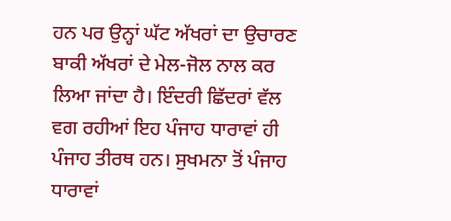ਹਨ ਪਰ ਉਨ੍ਹਾਂ ਘੱਟ ਅੱਖਰਾਂ ਦਾ ਉਚਾਰਣ ਬਾਕੀ ਅੱਖਰਾਂ ਦੇ ਮੇਲ-ਜੋਲ ਨਾਲ ਕਰ ਲਿਆ ਜਾਂਦਾ ਹੈ। ਇੰਦਰੀ ਛਿੱਦਰਾਂ ਵੱਲ ਵਗ ਰਹੀਆਂ ਇਹ ਪੰਜਾਹ ਧਾਰਾਵਾਂ ਹੀ ਪੰਜਾਹ ਤੀਰਥ ਹਨ। ਸੁਖਮਨਾ ਤੋਂ ਪੰਜਾਹ ਧਾਰਾਵਾਂ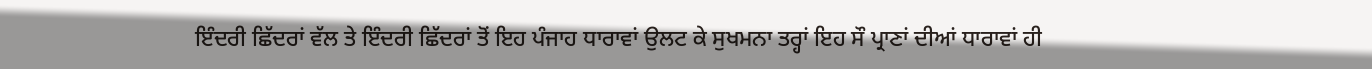ਇੰਦਰੀ ਛਿੱਦਰਾਂ ਵੱਲ ਤੇ ਇੰਦਰੀ ਛਿੱਦਰਾਂ ਤੋਂ ਇਹ ਪੰਜਾਹ ਧਾਰਾਵਾਂ ਉਲਟ ਕੇ ਸੁਖਮਨਾ ਤਰ੍ਹਾਂ ਇਹ ਸੌ ਪ੍ਰਾਣਾਂ ਦੀਆਂ ਧਾਰਾਵਾਂ ਹੀ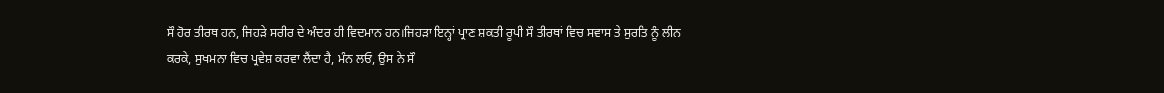ਸੌ ਹੋਰ ਤੀਰਥ ਹਨ, ਜਿਹੜੇ ਸਰੀਰ ਦੇ ਅੰਦਰ ਹੀ ਵਿਦਮਾਨ ਹਨ।ਜਿਹੜਾ ਇਨ੍ਹਾਂ ਪ੍ਰਾਣ ਸ਼ਕਤੀ ਰੂਪੀ ਸੌ ਤੀਰਥਾਂ ਵਿਚ ਸਵਾਸ ਤੇ ਸੁਰਤਿ ਨੂੰ ਲੀਨ ਕਰਕੇ, ਸੁਖਮਨਾ ਵਿਚ ਪ੍ਰਵੇਸ਼ ਕਰਵਾ ਲੈਂਦਾ ਹੈ, ਮੰਨ ਲਓ, ਉਸ ਨੇ ਸੌ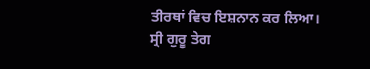ਤੀਰਥਾਂ ਵਿਚ ਇਸ਼ਨਾਨ ਕਰ ਲਿਆ।
ਸ੍ਰੀ ਗੁਰੂ ਤੇਗ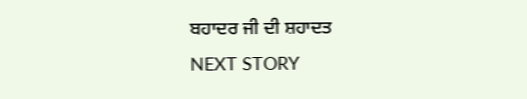ਬਹਾਦਰ ਜੀ ਦੀ ਸ਼ਹਾਦਤ
NEXT STORY